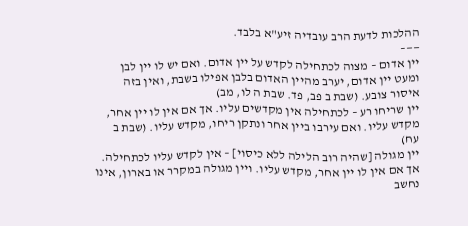ההלכות לדעת הרב עובדיה זיע"א בלבד.
——–
יין אדום – מצוה לכתחילה לקדש על יין אדום. ואם יש לו יין לבן ומעט יין אדום, יערב מהיין האדום בלבן אפילו בשבת, ואין בזה איסור צובע. (שבת ב פב, פד. שבת ה לו, מב)
יין שריחו רע – לכתחילה אין מקדשים עליו. אך אם אין לו יין אחר, מקדש עליו. ואם עירבו ביין אחר ונתקן ריחו, מקדש עליו. (שבת ב עח)
יין מגולה [שהיה רוב הלילה ללא כיסוי] – אין לקדש עליו לכתחילה. אך אם אין לו יין אחר, מקדש עליו. ויין מגולה במקרר או בארון, אינו נחשב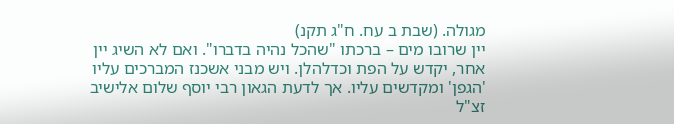מגולה. (שבת ב עח. ח"ג תקנ)
יין שרובו מים – ברכתו "שהכל נהיה בדברו". ואם לא השיג יין אחר, יקדש על הפת וכדלהלן. ויש מבני אשכנז המברכים עליו 'הגפן' ומקדשים עליו. אך לדעת הגאון רבי יוסף שלום אלישיב זצ"ל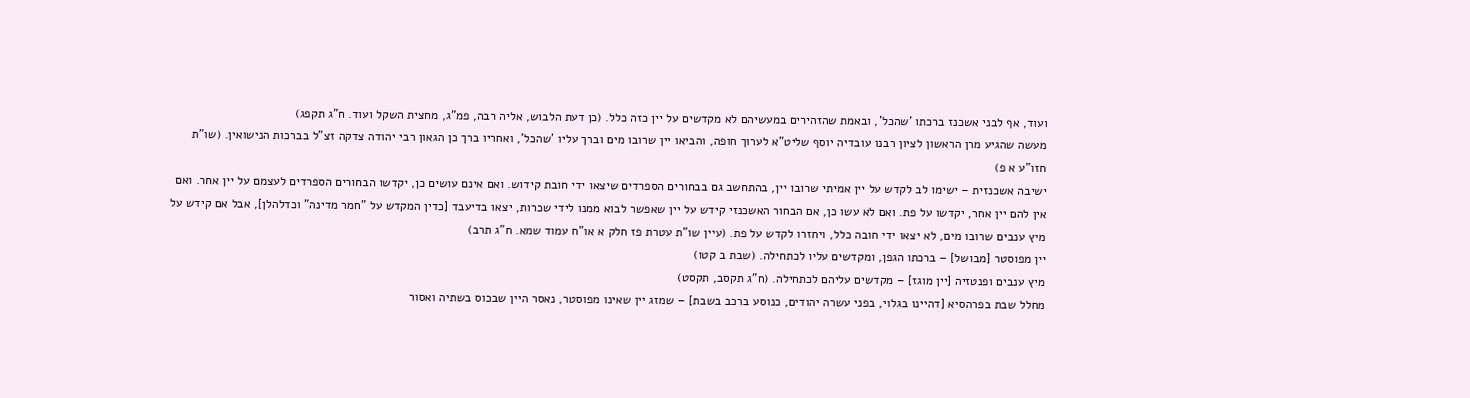ועוד, אף לבני אשכנז ברכתו 'שהכל', ובאמת שהזהירים במעשיהם לא מקדשים על יין כזה כלל. (כן דעת הלבוש, אליה רבה, פמ"ג, מחצית השקל ועוד. ח"ג תקפג)
מעשה שהגיע מרן הראשון לציון רבנו עובדיה יוסף שליט"א לערוך חופה, והביאו יין שרובו מים וברך עליו 'שהכל', ואחריו ברך כן הגאון רבי יהודה צדקה זצ"ל בברכות הנישואין. (שו"ת חזו"ע א פ)
ישיבה אשכנזית – ישימו לב לקדש על יין אמיתי שרובו יין, בהתחשב גם בבחורים הספרדים שיצאו ידי חובת קידוש. ואם אינם עושים כן, יקדשו הבחורים הספרדים לעצמם על יין אחר. ואם אין להם יין אחר, יקדשו על פת. ואם לא עשו כן, אם הבחור האשכנזי קידש על יין שאפשר לבוא ממנו לידי שכרות, יצאו בדיעבד [כדין המקדש על "חמר מדינה" וכדלהלן], אבל אם קידש על מיץ ענבים שרובו מים, לא יצאו ידי חובה כלל, ויחזרו לקדש על פת. (עיין שו"ת עטרת פז חלק א או"ח עמוד שמא. ח"ג תרב)
יין מפוסטר [מבושל] – ברכתו הגפן, ומקדשים עליו לכתחילה. (שבת ב קטו)
מיץ ענבים ופנטזיה [יין מוגז] – מקדשים עליהם לכתחילה. (ח"ג תקסב, תקסט)
מחלל שבת בפרהסיא [דהיינו בגלוי, בפני עשרה יהודים, כנוסע ברכב בשבת] – שמזג יין שאינו מפוסטר, נאסר היין שבכוס בשתיה ואסור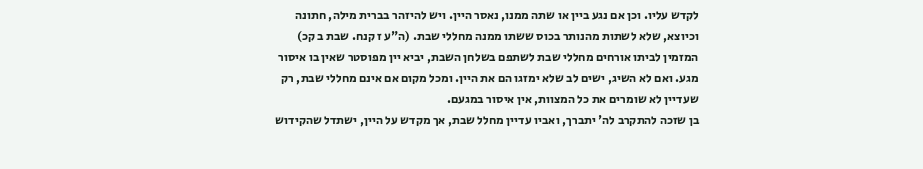לקדש עליו. וכן אם נגע ביין או שתה ממנו, נאסר היין. ויש להיזהר בברית מילה, חתונה וכיוצא, שלא לשתות מהנותר בכוס ששתו ממנה מחללי שבת. (ה"ע ז קנח. שבת ב קכ)
המזמין לביתו אורחים מחללי שבת לשתפם בשלחן השבת, יביא יין מפוסטר שאין בו איסור מגע. ואם לא השיג, ישים לב שלא ימזגו הם את היין. ומכל מקום אם אינם מחללי שבת, רק שעדיין לא שומרים את כל המצוות, אין איסור במגעם.
בן שזכה להתקרב לה' יתברך, ואביו עדיין מחלל שבת, אך מקדש על היין, ישתדל שהקידוש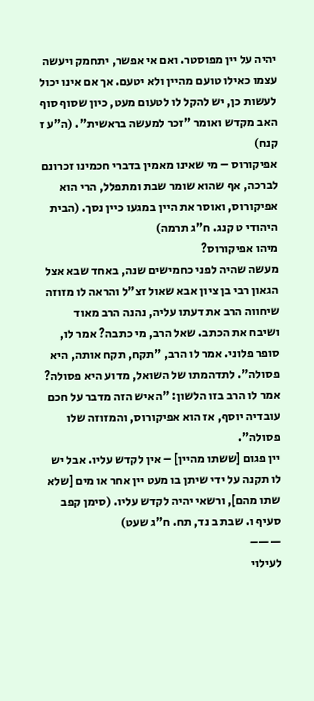יהיה על יין מפוסטר. ואם אי אפשר, יתחמק ויעשה עצמו כאילו טועם מהיין ולא יטעם. אך אם אינו יכול לעשות כן, יש להקל לו לטעום מעט, כיון שסוף סוף האב מקדש ואומר "זכר למעשה בראשית". (ה"ע ז קנח)
אפיקורוס – מי שאינו מאמין בדברי חכמינו זכרונם לברכה, אף שהוא שומר שבת ומתפלל, הרי הוא אפיקורוס, ואוסר את היין במגעו כיין נסך. (הבית היהודי ט קנג. ח"ג תרמה)
מיהו אפיקורוס?
מעשה שהיה לפני כחמישים שנה, באחד שבא אצל הגאון רבי בן ציון אבא שאול זצ"ל והראה לו מזוזה שיחווה הרב את דעתו עליה, נהנה הרב מאוד ושיבח את הכתב. שאל הרב, מי כתבה? אמר לו, סופר פלוני. אמר לו הרב, "תקח, תקח אותה, היא פסולה". לתדהמתו של השואל, מדוע היא פסולה? אמר לו הרב בזו הלשון: "האיש הזה מדבר על חכם עובדיה יוסף, אז הוא אפיקורוס, והמזוזה שלו פסולה".
יין פגום [ששתו מהיין] – אין לקדש עליו. אבל יש לו תקנה על ידי שיתן בו מעט יין אחר או מים [שלא שתו מהם], ורשאי יהיה לקדש עליו. (סימן קפב סעיף ו. שבת ב נד, תח. ח"ג שעט)
——–
לעילוי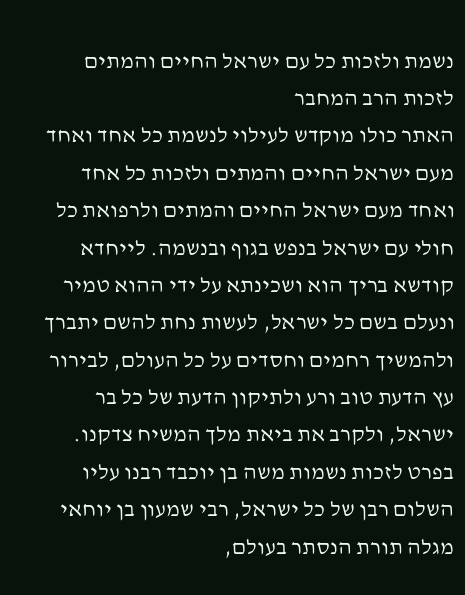נשמת ולזכות כל עם ישראל החיים והמתים
לזכות הרב המחבר
האתר כולו מוקדש לעילוי לנשמת כל אחד ואחד מעם ישראל החיים והמתים ולזכות כל אחד ואחד מעם ישראל החיים והמתים ולרפואת כל חולי עם ישראל בנפש בגוף ובנשמה. לייחדא קודשא בריך הוא ושכינתא על ידי ההוא טמיר ונעלם בשם כל ישראל, לעשות נחת להשם יתברך ולהמשיך רחמים וחסדים על כל העולם, לבירור עץ הדעת טוב ורע ולתיקון הדעת של כל בר ישראל, ולקרב את ביאת מלך המשיח צדקנו.
בפרט לזכות נשמות משה בן יוכבד רבנו עליו השלום רבן של כל ישראל, רבי שמעון בן יוחאי מגלה תורת הנסתר בעולם,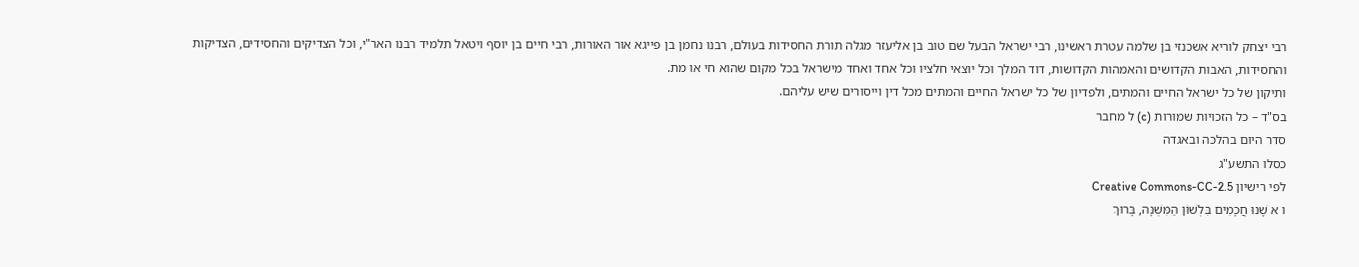רבי יצחק לוריא אשכנזי בן שלמה עטרת ראשינו, רבי ישראל הבעל שם טוב בן אליעזר מגלה תורת החסידות בעולם, רבנו נחמן בן פייגא אור האורות, רבי חיים בן יוסף ויטאל תלמיד רבנו האר"י, וכל הצדיקים והחסידים, הצדיקות והחסידות, האבות הקדושים והאמהות הקדושות, דוד המלך וכל יוצאי חלציו וכל אחד ואחד מישראל בכל מקום שהוא חי או מת.
ותיקון של כל ישראל החיים והמתים, ולפדיון של כל ישראל החיים והמתים מכל דין וייסורים שיש עליהם.
בס"ד – כל הזכויות שמורות (c) ל מחבר
סדר היום בהלכה ובאגדה
כסלו התשע"ג
לפי רישיון Creative Commons-CC-2.5
ו א שָׁנוּ חֲכָמִים בִּלְשׁוֹן הַמִּשְׁנָה, בָּרוּךְ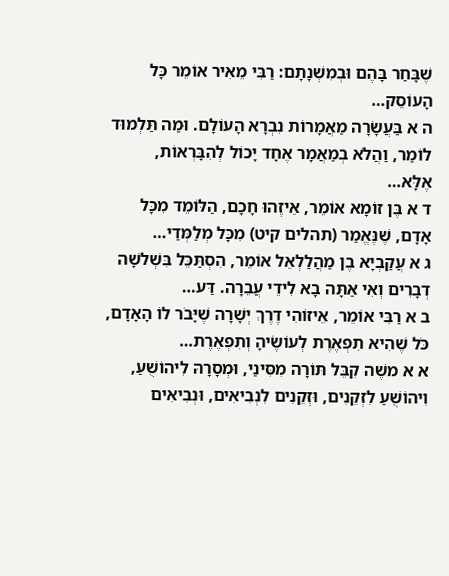שֶׁבָּחַר בָּהֶם וּבְמִשְׁנָתָם: רַבִּי מֵאִיר אוֹמֵר כָּל הָעוֹסֵק…
ה א בַּעֲשָׂרָה מַאֲמָרוֹת נִבְרָא הָעוֹלָם. וּמַה תַּלְמוּד לוֹמַר, וַהֲלֹא בְמַאֲמָר אֶחָד יָכוֹל לְהִבָּרְאוֹת, אֶלָּא…
ד א בֶּן זוֹמָא אוֹמֵר, אֵיזֶהוּ חָכָם, הַלּוֹמֵד מִכָּל אָדָם, שֶׁנֶּאֱמַר (תהלים קיט) מִכָּל מְלַמְּדַי…
ג א עֲקַבְיָא בֶן מַהֲלַלְאֵל אוֹמֵר, הִסְתַּכֵּל בִּשְׁלשָׁה דְבָרִים וְאִי אַתָּה בָא לִידֵי עֲבֵרָה. דַּע…
ב א רַבִּי אוֹמֵר, אֵיזוֹהִי דֶרֶךְ יְשָׁרָה שֶׁיָּבֹר לוֹ הָאָדָם, כֹּל שֶׁהִיא תִפְאֶרֶת לְעוֹשֶׂיהָ וְתִפְאֶרֶת…
א א משֶׁה קִבֵּל תּוֹרָה מִסִּינַי, וּמְסָרָהּ לִיהוֹשֻׁעַ, וִיהוֹשֻׁעַ לִזְקֵנִים, וּזְקֵנִים לִנְבִיאִים, וּנְבִיאִים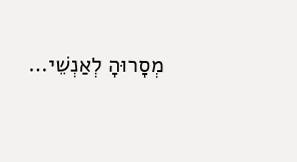מְסָרוּהָ לְאַנְשֵׁי…